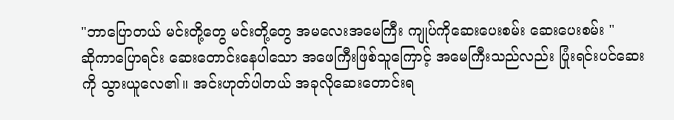"ဘာပြောတယ် မင်းတို့တွေ မင်းတို့တွေ အမလေးအမေကြီး ကျုပ်ကိုဆေးပေးစမ်း ဆေးပေးစမ်း "
ဆိုကာပြောရင်း ဆေးတောင်းနေပါသော အဖေကြီးဖြစ်သူကြောင့် အမေကြီးသည်လည်း ပြုံးရင်းပင်ဆေးကို သွားယူလေ၏။ အင်းဟုတ်ပါတယ် အခုလိုဆေးတောင်းရ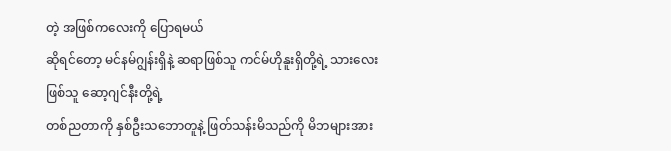တဲ့ အဖြစ်ကလေးကို ပြောရမယ်
ဆိုရင်တော့ မင်နမ်ဂျွန်းရှိနဲ့ ဆရာဖြစ်သူ ကင်မ်ဟိုနူးရှိတို့ရဲ့ သားလေးဖြစ်သူ ဆော့ဂျင်နီးတို့ရဲ့
တစ်ညတာကို နှစ်ဦးသဘောတူနဲ့ ဖြတ်သန်းမိသည်ကို မိဘများအား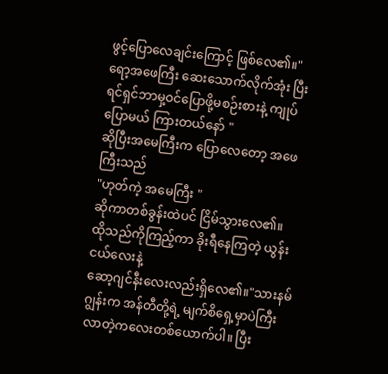ဖွင့်ပြောလေချင်းကြောင့် ဖြစ်လေ၏။"ရော့အဖေကြီး ဆေးသောက်လိုက်အုံး ပြီးရင်ရှင်ဘာမှ့ဝင်ပြောဖို့မစဉ်းစားနဲ့ ကျုပ်ပြောမယ် ကြားတယ်နော် "
ဆိုပြီးအမေကြီးက ပြောလေတော့ အဖေကြီးသည်
"ဟုတ်ကဲ့ အမေကြီး "
ဆိုကာတစ်ခွန်းထဲပင် ငြိမ်သွားလေ၏။ ထိုသည်ကိုကြည့်ကာ ခိုးရီနေကြတဲ့ ယွန်းငယ်လေးနဲ့
ဆော့ဂျင်နီးလေးလည်းရှိလေ၏။"သားနမ်ဂျွန်းက အန်တီတို့ရဲ့ မျက်စိရှေ့မှာပဲကြီးလာတဲ့ကလေးတစ်ယောက်ပါ။ ပြီး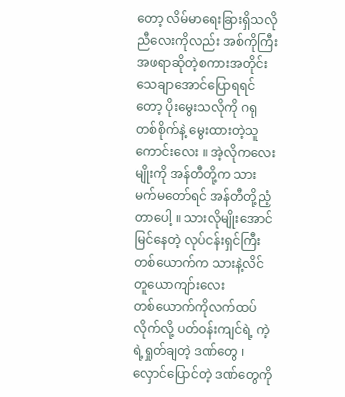တော့ လိမ်မာရေးခြားရှိသလို ညီလေးကိုလည်း အစ်ကိုကြီးအဖရာဆိုတဲ့စကားအတိုင်း သေချာအောင်ပြောရရင်တော့ ပိုးမွေးသလိုကို ဂရုတစ်စိုက်နဲ့ မွေးထားတဲ့သူကောင်းလေး ။ အဲ့လိုကလေးမျိုးကို အန်တီတို့က သားမက်မတော်ရင် အန်တီတို့ညံ့တာပေါ့ ။ သားလိုမျိုးအောင်မြင်နေတဲ့ လုပ်ငန်းရှင်ကြီး
တစ်ယောက်က သားနဲ့လိင်တူယောကျာ်းလေး
တစ်ယောက်ကိုလက်ထပ်လိုက်လို့ ပတ်ဝန်းကျင်ရဲ့ ကဲ့ရဲ့ရှုတ်ချတဲ့ ဒဏ်တွေ ၊ လှောင်ပြောင်တဲ့ ဒဏ်တွေကို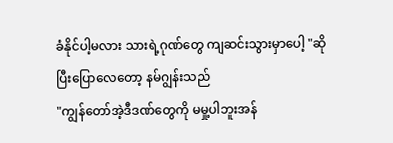ခံနိုင်ပါ့မလား သားရဲ့ဂုဏ်တွေ ကျဆင်းသွားမှာပေါ့ "ဆိုပြီးပြောလေတော့ နမ်ဂျွန်းသည်
"ကျွန်တော်အဲ့ဒီဒဏ်တွေကို မမှု့ပါဘူးအန်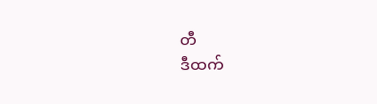တီ
ဒီထက်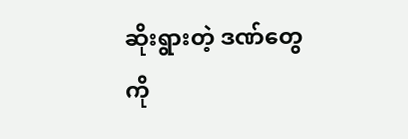ဆိုးရွားတဲ့ ဒဏ်တွေကို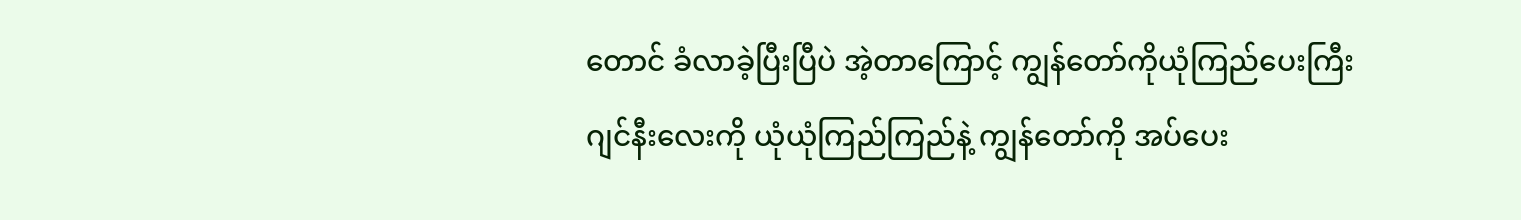တောင် ခံလာခဲ့ပြီးပြီပဲ အဲ့တာကြောင့် ကျွန်တော်ကိုယုံကြည်ပေးကြီး
ဂျင်နီးလေးကို ယုံယုံကြည်ကြည်နဲ့ ကျွန်တော်ကို အပ်ပေး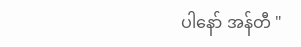ပါနော် အန်တီ "